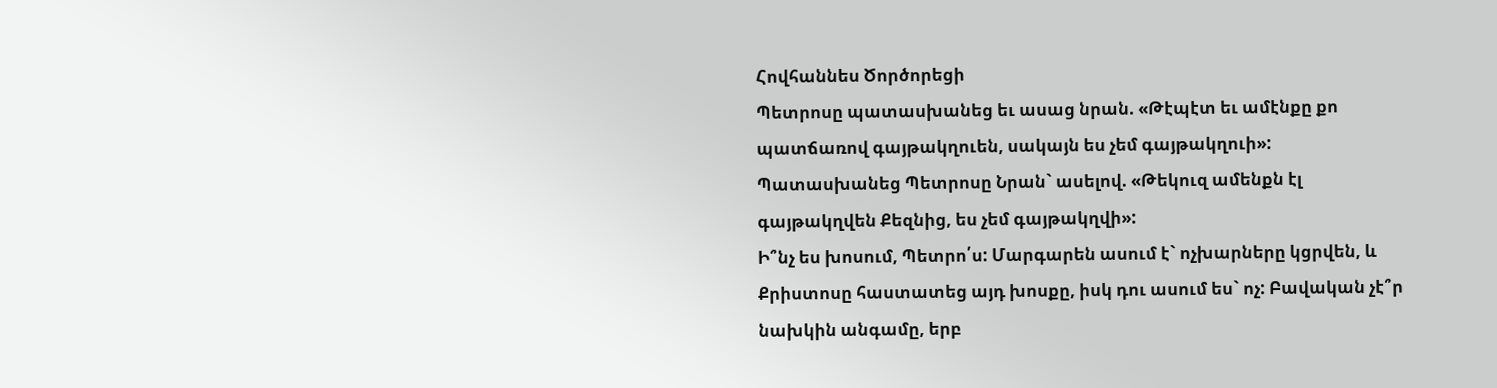Հովհաննես Ծործորեցի
Պետրոսը պատասխանեց եւ ասաց նրան. «Թէպէտ եւ ամէնքը քո պատճառով գայթակղուեն, սակայն ես չեմ գայթակղուի»:
Պատասխանեց Պետրոսը Նրան` ասելով. «Թեկուզ ամենքն էլ գայթակղվեն Քեզնից, ես չեմ գայթակղվի»:
Ի՞նչ ես խոսում, Պետրո՛ս: Մարգարեն ասում է` ոչխարները կցրվեն, և Քրիստոսը հաստատեց այդ խոսքը, իսկ դու ասում ես` ոչ: Բավական չէ՞ր նախկին անգամը, երբ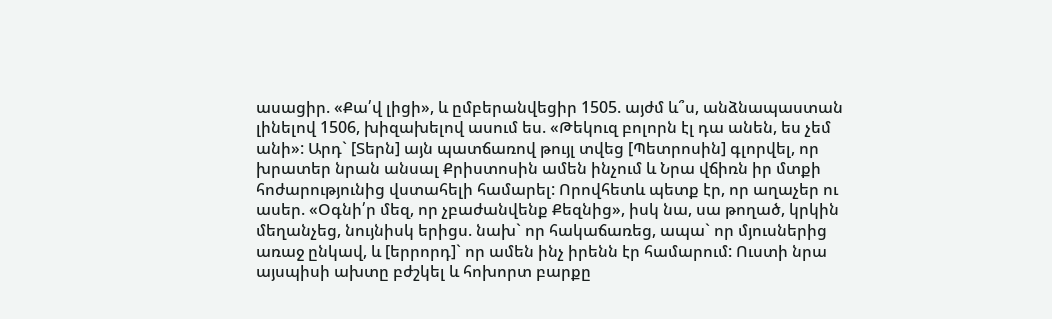ասացիր. «Քա՛վ լիցի», և ըմբերանվեցիր 1505. այժմ և՞ս, անձնապաստան լինելով 1506, խիզախելով ասում ես. «Թեկուզ բոլորն էլ դա անեն, ես չեմ անի»: Արդ` [Տերն] այն պատճառով թույլ տվեց [Պետրոսին] գլորվել, որ խրատեր նրան անսալ Քրիստոսին ամեն ինչում և Նրա վճիռն իր մտքի հոժարությունից վստահելի համարել: Որովհետև պետք էր, որ աղաչեր ու ասեր. «Օգնի՛ր մեզ, որ չբաժանվենք Քեզնից», իսկ նա, սա թողած, կրկին մեղանչեց, նույնիսկ երիցս. նախ` որ հակաճառեց, ապա` որ մյուսներից առաջ ընկավ, և [երրորդ]` որ ամեն ինչ իրենն էր համարում: Ուստի նրա այսպիսի ախտը բժշկել և հոխորտ բարքը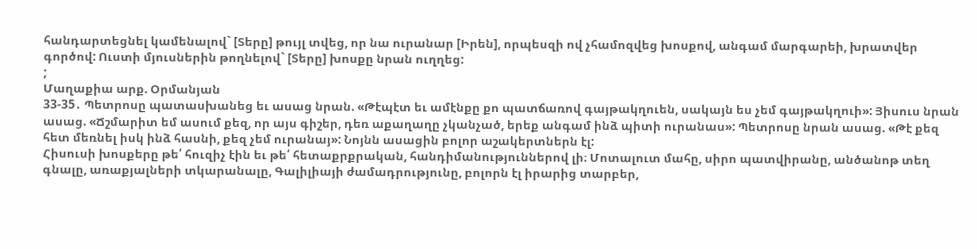հանդարտեցնել կամենալով` [Տերը] թույլ տվեց, որ նա ուրանար [Իրեն], որպեսզի ով չհամոզվեց խոսքով, անգամ մարգարեի, խրատվեր գործով: Ուստի մյուսներին թողնելով` [Տերը] խոսքը նրան ուղղեց:
;
Մաղաքիա արք. Օրմանյան
33-35․ Պետրոսը պատասխանեց եւ ասաց նրան. «Թէպէտ եւ ամէնքը քո պատճառով գայթակղուեն, սակայն ես չեմ գայթակղուի»: Յիսուս նրան ասաց. «Ճշմարիտ եմ ասում քեզ, որ այս գիշեր, դեռ աքաղաղը չկանչած, երեք անգամ ինձ պիտի ուրանաս»: Պետրոսը նրան ասաց. «Թէ քեզ հետ մեռնել իսկ ինձ հասնի, քեզ չեմ ուրանայ»: Նոյնն ասացին բոլոր աշակերտներն էլ:
Հիսուսի խոսքերը թե՛ հուզիչ էին եւ թե՛ հետաքրքրական, հանդիմանություններով լի։ Մոտալուտ մահը, սիրո պատվիրանը, անծանոթ տեղ գնալը, առաքյալների տկարանալը, Գալիլիայի ժամադրությունը, բոլորն էլ իրարից տարբեր,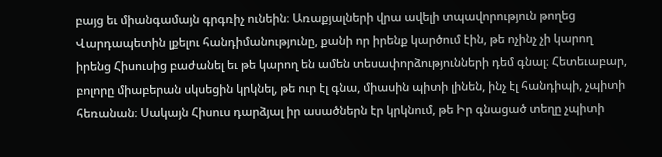բայց եւ միանգամայն գրգռիչ ունեին։ Առաքյալների վրա ավելի տպավորություն թողեց Վարդապետին լքելու հանդիմանությունը, քանի որ իրենք կարծում էին, թե ոչինչ չի կարող իրենց Հիսուսից բաժանել եւ թե կարող են ամեն տեսափորձությունների դեմ գնալ։ Հետեւաբար, բոլորը միաբերան սկսեցին կրկնել, թե ուր էլ գնա, միասին պիտի լինեն, ինչ էլ հանդիպի, չպիտի հեռանան։ Սակայն Հիսուս դարձյալ իր ասածներն էր կրկնում, թե Իր գնացած տեղը չպիտի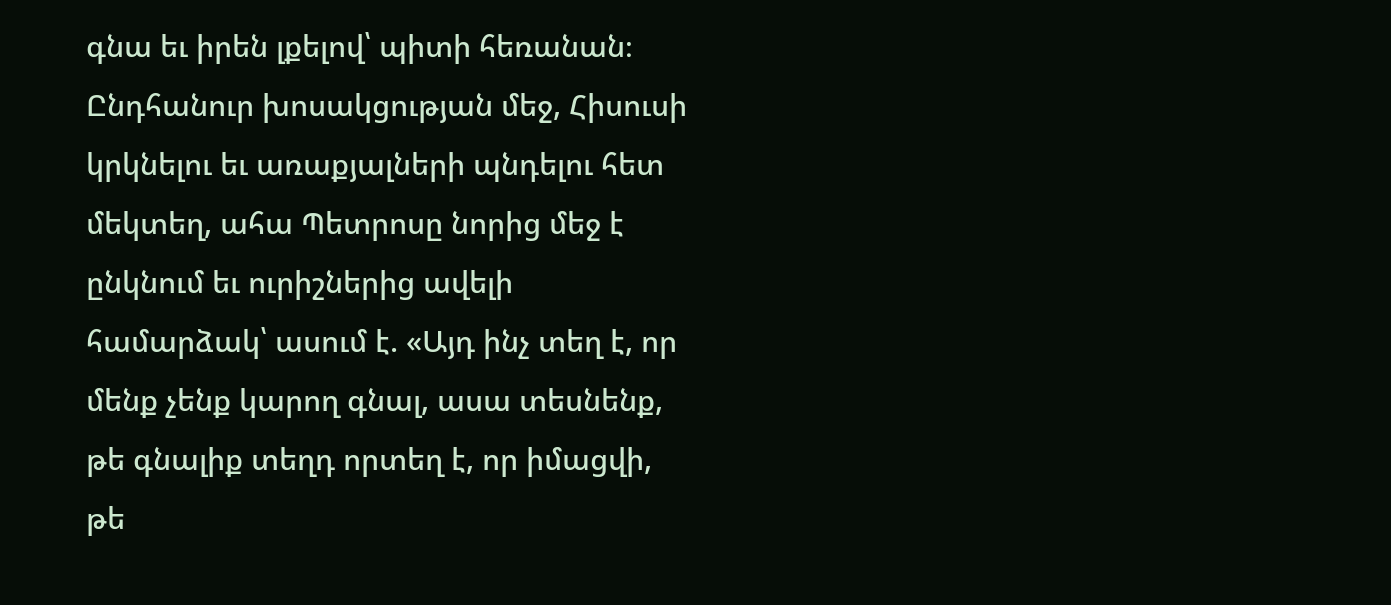գնա եւ իրեն լքելով՝ պիտի հեռանան։
Ընդհանուր խոսակցության մեջ, Հիսուսի կրկնելու եւ առաքյալների պնդելու հետ մեկտեղ, ահա Պետրոսը նորից մեջ է ընկնում եւ ուրիշներից ավելի համարձակ՝ ասում է. «Այդ ինչ տեղ է, որ մենք չենք կարող գնալ, ասա տեսնենք, թե գնալիք տեղդ որտեղ է, որ իմացվի, թե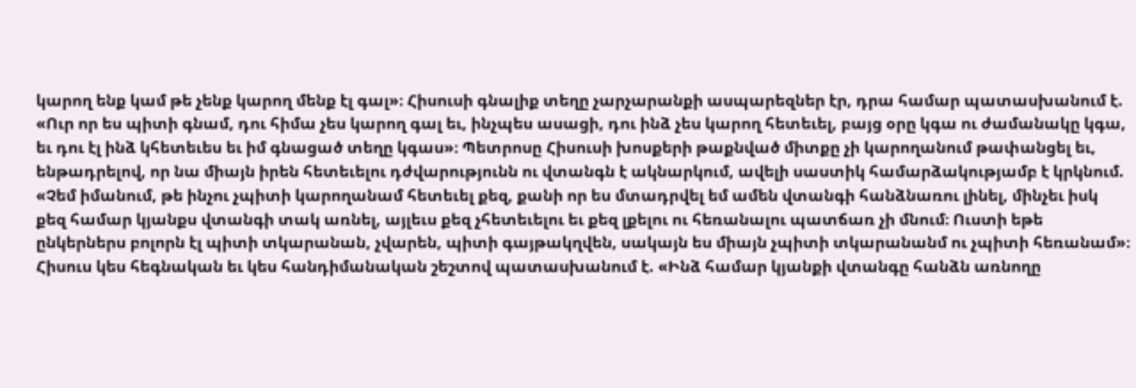կարող ենք կամ թե չենք կարող մենք էլ գալ»։ Հիսուսի գնալիք տեղը չարչարանքի ասպարեզներ էր, դրա համար պատասխանում է. «Ուր որ ես պիտի գնամ, դու հիմա չես կարող գալ եւ, ինչպես ասացի, դու ինձ չես կարող հետեւել, բայց օրը կգա ու ժամանակը կգա, եւ դու էլ ինձ կհետեւես եւ իմ գնացած տեղը կգաս»։ Պետրոսը Հիսուսի խոսքերի թաքնված միտքը չի կարողանում թափանցել եւ, ենթադրելով, որ նա միայն իրեն հետեւելու դժվարությունն ու վտանգն է ակնարկում, ավելի սաստիկ համարձակությամբ է կրկնում. «Չեմ իմանում, թե ինչու չպիտի կարողանամ հետեւել քեզ, քանի որ ես մտադրվել եմ ամեն վտանգի հանձնառու լինել, մինչեւ իսկ քեզ համար կյանքս վտանգի տակ առնել, այլեւս քեզ չհետեւելու եւ քեզ լքելու ու հեռանալու պատճառ չի մնում։ Ուստի եթե ընկերներս բոլորն էլ պիտի տկարանան, չվարեն, պիտի գայթակղվեն, սակայն ես միայն չպիտի տկարանանմ ու չպիտի հեռանամ»։
Հիսուս կես հեգնական եւ կես հանդիմանական շեշտով պատասխանում է. «Ինձ համար կյանքի վտանգը հանձն առնողը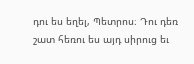դու ես եղել, Պետրոս։ Դու դեռ շատ հեռու ես այդ սիրուց եւ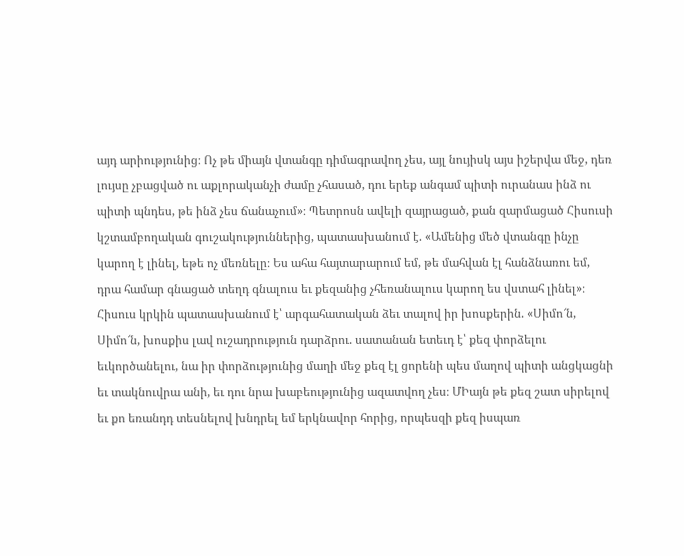այդ արիությունից։ Ոչ թե միայն վտանգը դիմագրավող չես, այլ նույիսկ այս իշերվա մեջ, դեռ լույսը չբացված ու աքլորականչի ժամը չհասած, դու երեք անգամ պիտի ուրանաս ինձ ու պիտի պնդես, թե ինձ չես ճանաչում»։ Պետրոսն ավելի զայրացած, քան զարմացած Հիսուսի կշտամբողական գուշակություններից, պատասխանում է. «Ամենից մեծ վտանգը ինչը կարող է լինել, եթե ոչ մեռնելը։ Ես ահա հայտարարում եմ, թե մահվան էլ հանձնառու եմ, դրա համար գնացած տեղդ գնալուս եւ քեզանից չհեռանալուս կարող ես վստահ լինել»։
Հիսուս կրկին պատասխանում է՝ արգահատական ձեւ տալով իր խոսքերին. «Սիմո՜ն, Սիմո՜ն, խոսքիս լավ ուշադրություն դարձրու. սատանան ետեւդ է՝ քեզ փորձելու եւկործանելու, նա իր փորձությունից մաղի մեջ քեզ էլ ցորենի պես մաղով պիտի անցկացնի եւ տակնուվրա անի, եւ դու նրա խաբեությունից ազատվող չես։ ՄԻայն թե քեզ շատ սիրելով եւ քո եռանդդ տեսնելով խնդրել եմ երկնավոր հորից, որպեսզի քեզ իսպառ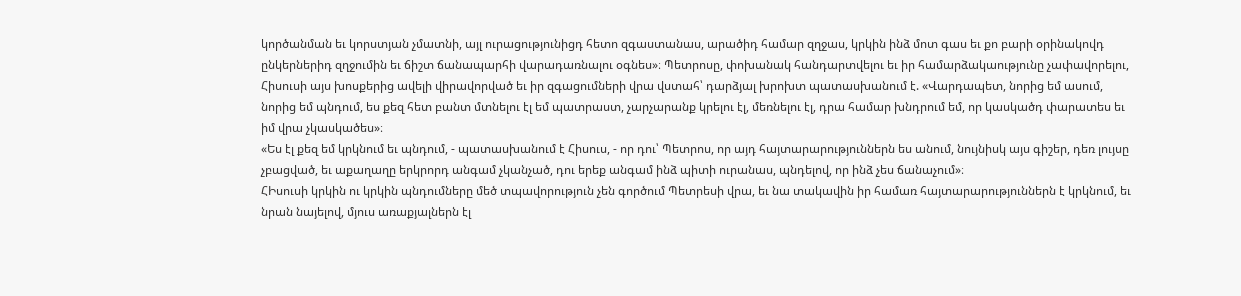կործանման եւ կորստյան չմատնի, այլ ուրացությունիցդ հետո զգաստանաս, արածիդ համար զղջաս, կրկին ինձ մոտ գաս եւ քո բարի օրինակովդ ընկերներիդ զղջումին եւ ճիշտ ճանապարհի վարադառնալու օգնես»։ Պետրոսը, փոխանակ հանդարտվելու եւ իր համարձակաությունը չափավորելու, Հիսուսի այս խոսքերից ավելի վիրավորված եւ իր զգացումների վրա վստահ՝ դարձյալ խրոխտ պատասխանում է. «Վարդապետ, նորից եմ ասում, նորից եմ պնդում, ես քեզ հետ բանտ մտնելու էլ եմ պատրաստ, չարչարանք կրելու էլ, մեռնելու էլ, դրա համար խնդրում եմ, որ կասկածդ փարատես եւ իմ վրա չկասկածես»։
«Ես էլ քեզ եմ կրկնում եւ պնդում, - պատասխանում է Հիսուս, - որ դու՝ Պետրոս, որ այդ հայտարարություններն ես անում, նույնիսկ այս գիշեր, դեռ լույսը չբացված, եւ աքաղաղը երկրորդ անգամ չկանչած, դու երեք անգամ ինձ պիտի ուրանաս, պնդելով, որ ինձ չես ճանաչում»։
ՀԻսուսի կրկին ու կրկին պնդումները մեծ տպավորություն չեն գործում Պետրեսի վրա, եւ նա տակավին իր համառ հայտարարություններն է կրկնում, եւ նրան նայելով, մյուս առաքյալներն էլ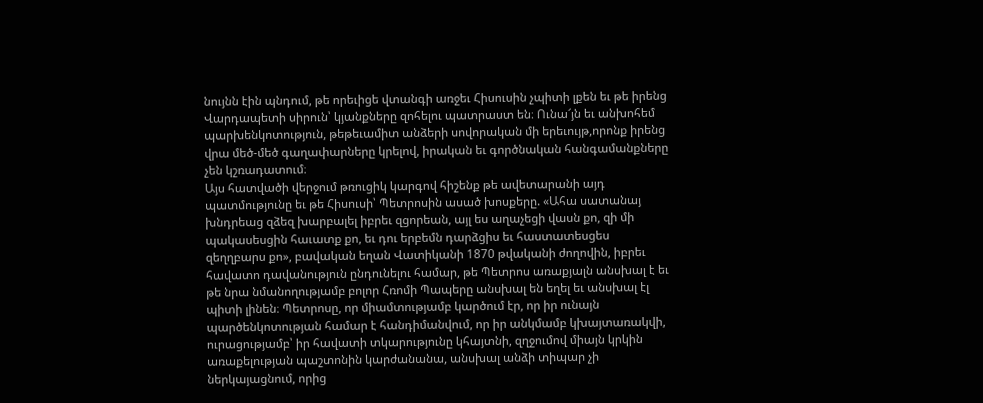նույնն էին պնդում, թե որեւիցե վտանգի առջեւ Հիսուսին չպիտի լքեն եւ թե իրենց Վարդապետի սիրուն՝ կյանքները զոհելու պատրաստ են։ Ունա՜յն եւ անխոհեմ պարխենկոտություն, թեթեւամիտ անձերի սովորական մի երեւույթ,որոնք իրենց վրա մեծ-մեծ գաղափարները կրելով, իրական եւ գործնական հանգամանքները չեն կշռադատում։
Այս հատվածի վերջում թռուցիկ կարգով հիշենք թե ավետարանի այդ պատմությունը եւ թե Հիսուսի՝ Պետրոսին ասած խոսքերը. «Ահա սատանայ խնդրեաց զձեզ խարբալել իբրեւ զցորեան, այլ ես աղաչեցի վասն քո, զի մի պակասեսցին հաւատք քո, եւ դու երբեմն դարձցիս եւ հաստատեսցես զեղղբարս քո», բավական եղան Վատիկանի 1870 թվականի ժողովին, իբրեւ հավատո դավանություն ընդունելու համար, թե Պետրոս առաքյալն անսխալ է եւ թե նրա նմանողությամբ բոլոր Հռոմի Պապերը անսխալ են եղել եւ անսխալ էլ պիտի լինեն։ Պետրոսը, որ միամտությամբ կարծում էր, որ իր ունայն պարծենկոտության համար է հանդիմանվում, որ իր անկմամբ կխայտառակվի, ուրացությամբ՝ իր հավատի տկարությունը կհայտնի, զղջումով միայն կրկին առաքելության պաշտոնին կարժանանա, անսխալ անձի տիպար չի ներկայացնում, որից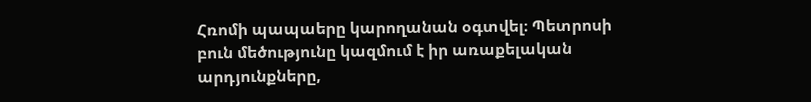Հռոմի պապաերը կարողանան օգտվել։ Պետրոսի բուն մեծությունը կազմում է իր առաքելական արդյունքները,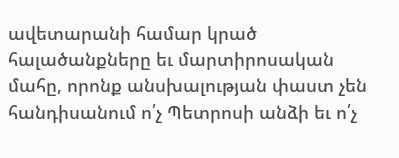ավետարանի համար կրած հալածանքները եւ մարտիրոսական մահը, որոնք անսխալության փաստ չեն հանդիսանում ո՛չ Պետրոսի անձի եւ ո՛չ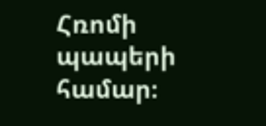Հռոմի պապերի համար։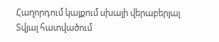Հաղորդում կայքում սխալի վերաբերյալ
Տվյալ հատվածում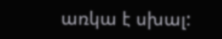առկա է սխալ: